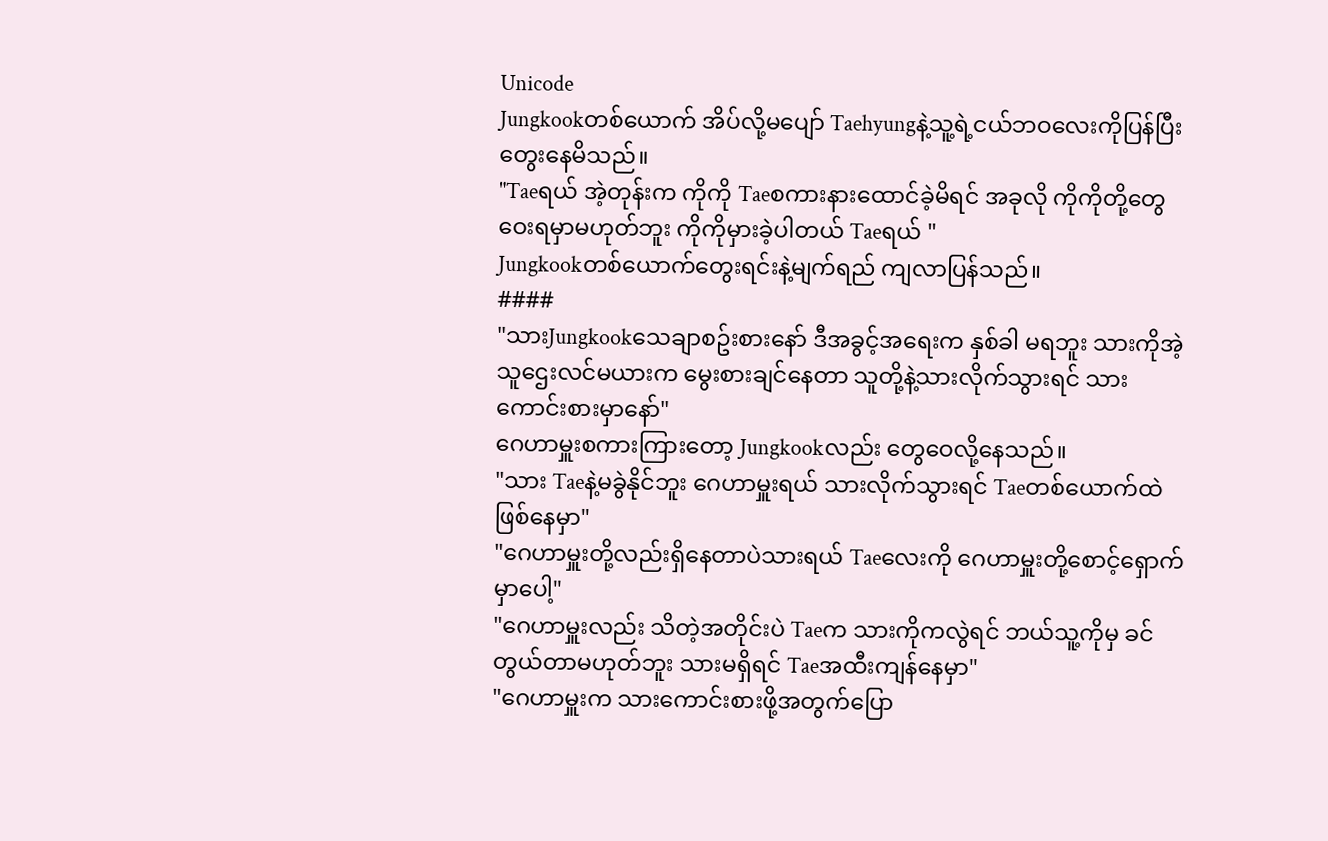Unicode
Jungkookတစ်ယောက် အိပ်လို့မပျော် Taehyungနဲ့သူ့ရဲ့ငယ်ဘဝလေးကိုပြန်ပြီးတွေးနေမိသည်။
"Taeရယ် အဲ့တုန်းက ကိုကို Taeစကားနားထောင်ခဲ့မိရင် အခုလို ကိုကိုတို့တွေဝေးရမှာမဟုတ်ဘူး ကိုကိုမှားခဲ့ပါတယ် Taeရယ် "
Jungkookတစ်ယောက်တွေးရင်းနဲ့မျက်ရည် ကျလာပြန်သည်။
####
"သားJungkookသေချာစဥ်းစားနော် ဒီအခွင့်အရေးက နှစ်ခါ မရဘူး သားကိုအဲ့သူဌေးလင်မယားက မွေးစားချင်နေတာ သူတို့နဲ့သားလိုက်သွားရင် သားကောင်းစားမှာနော်"
ဂေဟာမှူးစကားကြားတော့ Jungkookလည်း တွေဝေလို့နေသည်။
"သား Taeနဲ့မခွဲနိုင်ဘူး ဂေဟာမှူးရယ် သားလိုက်သွားရင် Taeတစ်ယောက်ထဲဖြစ်နေမှာ"
"ဂေဟာမှူးတို့လည်းရှိနေတာပဲသားရယ် Taeလေးကို ဂေဟာမှူးတို့စောင့်ရှောက်မှာပေါ့"
"ဂေဟာမှူးလည်း သိတဲ့အတိုင်းပဲ Taeက သားကိုကလွဲရင် ဘယ်သူ့ကိုမှ ခင်တွယ်တာမဟုတ်ဘူး သားမရှိရင် Taeအထီးကျန်နေမှာ"
"ဂေဟာမှူးက သားကောင်းစားဖို့အတွက်ပြော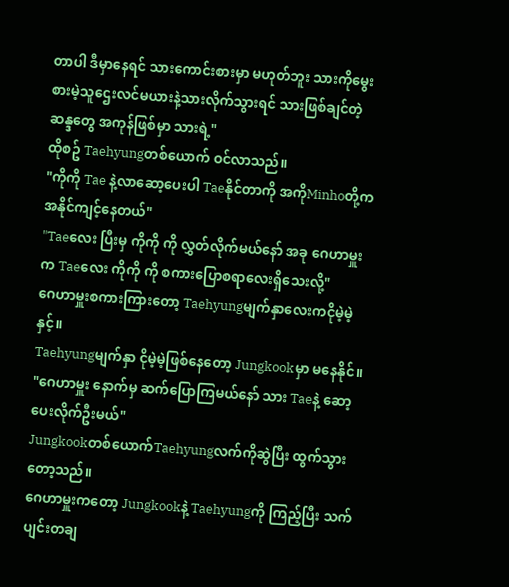တာပါ ဒီမှာနေရင် သားကောင်းစားမှာ မဟုတ်ဘူး သားကိုမွေးစားမဲ့သူဌေးလင်မယားနဲ့သားလိုက်သွားရင် သားဖြစ်ချင်တဲ့ဆန္ဒတွေ အကုန်ဖြစ်မှာ သားရဲ့"
ထိုစဥ် Taehyungတစ်ယောက် ဝင်လာသည်။
"ကိုကို Tae နဲ့လာဆော့ပေးပါ Taeနိုင်တာကို အကိုMinhoတို့က အနိုင်ကျင့်နေတယ်"
"Taeလေး ပြီးမှ ကိုကို ကို လွှတ်လိုက်မယ်နော် အခု ဂေဟာမှူးက Taeလေး ကိုကို ကို စကားပြောစရာလေးရှိသေးလို့"
ဂေဟာမှူးစကားကြားတော့ Taehyungမျက်နှာလေးကငိုမဲ့မဲ့နှင့်။
Taehyungမျက်နှာ ငိုမဲ့မဲ့ဖြစ်နေတော့ Jungkookမှာ မနေနိုင်။
"ဂေဟာမှူး နောက်မှ ဆက်ပြောကြမယ်နော် သား Taeနဲ့ ဆော့ပေးလိုက်ဦးမယ်"
Jungkookတစ်ယောက်Taehyungလက်ကိုဆွဲပြီး ထွက်သွားတော့သည်။
ဂေဟာမှူးကတော့ Jungkookနဲ့ Taehyungကို ကြည့်ပြီး သက်ပျင်းတချ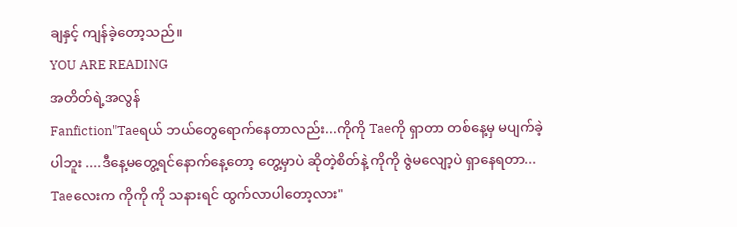ချနှင့် ကျန်ခဲ့တော့သည်။
YOU ARE READING
အတိတ်ရဲ့အလွန်
Fanfiction"Taeရယ် ဘယ်တွေရောက်နေတာလည်း...ကိုကို Taeကို ရှာတာ တစ်နေ့မှ မပျက်ခဲ့ပါဘူး ....ဒီနေ့မတွေ့ရင်နောက်နေ့တော့ တွေ့မှာပဲ ဆိုတဲ့စိတ်နဲ့ ကိုကို ဇွဲမလျော့ပဲ ရှာနေရတာ... Taeလေးက ကိုကို ကို သနားရင် ထွက်လာပါတော့လား"